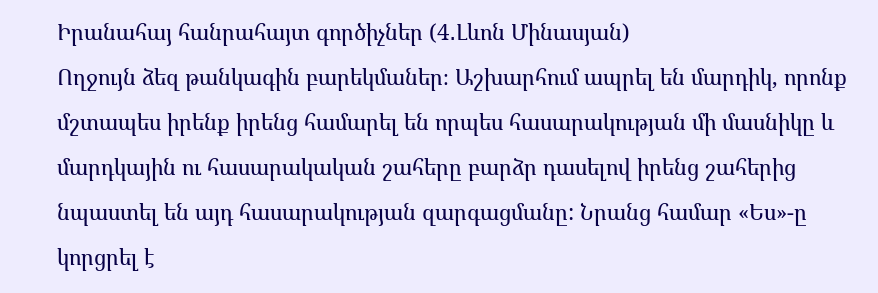Իրանահայ հանրահայտ գործիչներ (4․Լևոն Մինասյան)
Ողջույն ձեզ թանկագին բարեկմաներ։ Աշխարհում ապրել են մարդիկ, որոնք մշտապես իրենք իրենց համարել են որպես հասարակության մի մասնիկը և մարդկային ու հասարակական շահերը բարձր դասելով իրենց շահերից նպաստել են այդ հասարակության զարգացմանը: Նրանց համար «Ես»-ը կորցրել է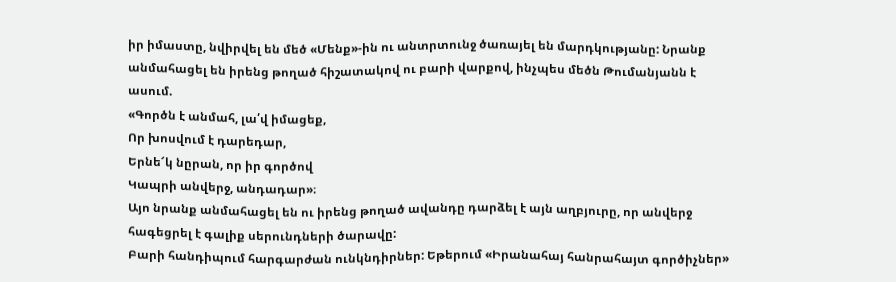իր իմաստը, նվիրվել են մեծ «Մենք»-ին ու անտրտունջ ծառայել են մարդկությանը: Նրանք անմահացել են իրենց թողած հիշատակով ու բարի վարքով, ինչպես մեծն Թումանյանն է ասում.
«Գործն է անմահ, լա՛վ իմացեք,
Որ խոսվում է դարեդար,
Երնե՜կ նըրան, որ իր գործով
Կապրի անվերջ, անդադար»։
Այո նրանք անմահացել են ու իրենց թողած ավանդը դարձել է այն աղբյուրը, որ անվերջ հագեցրել է գալիք սերունդների ծարավը:
Բարի հանդիպում հարգարժան ունկնդիրներ: Եթերում «Իրանահայ հանրահայտ գործիչներ»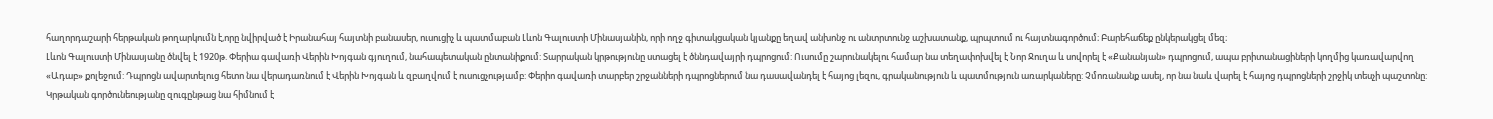հաղորդաշարի հերթական թողարկումն է,որը նվիրված է Իրանահայ հայտնի բանասեր, ուսուցիչ և պատմաբան Լևոն Գալուստի Մինասյանին, որի ողջ գիտակցական կյանքը եղավ անխոնջ ու անտրտունջ աշխատանք, պրպտում ու հայտնագործում։ Բարեհաճեք ընկերակցել մեզ։
Լևոն Գալուստի Մինասյանը ծնվել է 1920թ. Փերիա գավառի Վերին Խոյգան գյուղում, նահապետական ընտանիքում: Տարրական կրթությունը ստացել է ծննդավայրի դպրոցում: Ուսումը շարունակելու համար նա տեղափոխվել է Նոր Ջուղա և սովորել է «Քանանյան» դպրոցում, ապա բրիտանացիների կողմից կառավարվող «Ադաբ» քոլեջում: Դպրոցն ավարտելուց հետո նա վերադառնում է Վերին Խոյգան և զբաղվում է ուսուցչությամբ: Փերիո գավառի տարբեր շրջանների դպրոցներում նա դասավանդել է հայոց լեզու, գրականություն և պատմություն առարկաները: Չմոռանանք ասել, որ նա նաև վարել է հայոց դպրոցների շրջիկ տեսչի պաշտոնը:
Կրթական գործունեությանը զուգընթաց նա հիմնում է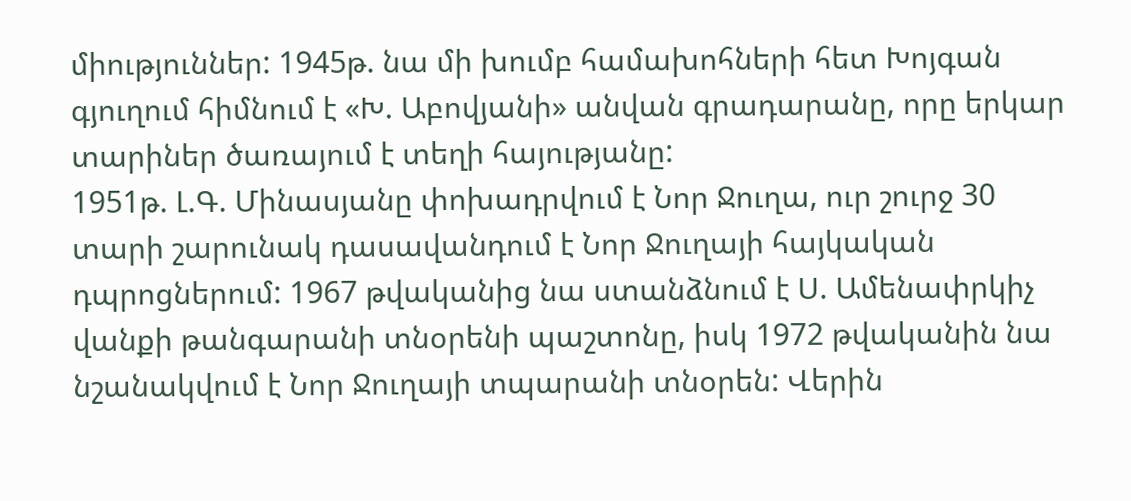միություններ: 1945թ. նա մի խումբ համախոհների հետ Խոյգան գյուղում հիմնում է «Խ. Աբովյանի» անվան գրադարանը, որը երկար տարիներ ծառայում է տեղի հայությանը:
1951թ. Լ.Գ. Մինասյանը փոխադրվում է Նոր Ջուղա, ուր շուրջ 30 տարի շարունակ դասավանդում է Նոր Ջուղայի հայկական դպրոցներում: 1967 թվականից նա ստանձնում է Ս. Ամենափրկիչ վանքի թանգարանի տնօրենի պաշտոնը, իսկ 1972 թվականին նա նշանակվում է Նոր Ջուղայի տպարանի տնօրեն: Վերին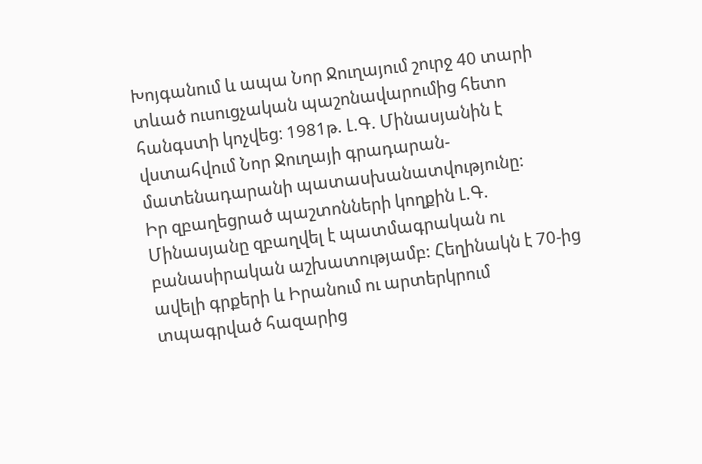Խոյգանում և ապա Նոր Ջուղայում շուրջ 40 տարի տևած ուսուցչական պաշոնավարումից հետո հանգստի կոչվեց։ 1981թ. Լ.Գ. Մինասյանին է վստահվում Նոր Ջուղայի գրադարան-մատենադարանի պատասխանատվությունը:
Իր զբաղեցրած պաշտոնների կողքին Լ.Գ. Մինասյանը զբաղվել է պատմագրական ու բանասիրական աշխատությամբ: Հեղինակն է 70-ից ավելի գրքերի և Իրանում ու արտերկրում տպագրված հազարից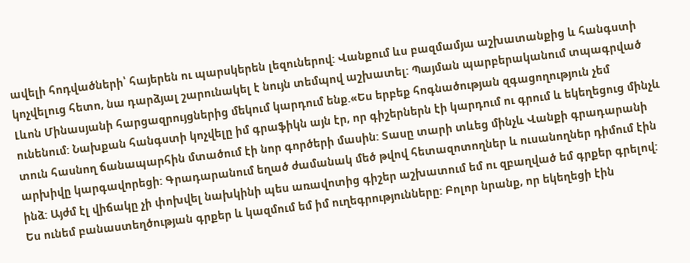ավելի հոդվածների՝ հայերեն ու պարսկերեն լեզուներով: Վանքում ևս բազմամյա աշխատանքից և հանգստի կոչվելուց հետո, նա դարձյալ շարունակել է նույն տեմպով աշխատել: Պայման պարբերականում տպագրված Լևոն Մինասյանի հարցազրույցներից մեկում կարդում ենք.«Ես երբեք հոգնածության զգացողություն չեմ ունենում: Նախքան հանգստի կոչվելը իմ գրաֆիկն այն էր, որ գիշերներն էի կարդում ու գրում և եկեղեցուց մինչև տուն հասնող ճանապարհին մտածում էի նոր գործերի մասին: Տասը տարի տևեց մինչև Վանքի գրադարանի արխիվը կարգավորեցի: Գրադարանում եղած ժամանակ մեծ թվով հետազոտողներ և ուսանողներ դիմում էին ինձ: Այժմ էլ վիճակը չի փոխվել նախկինի պես առավոտից գիշեր աշխատում եմ ու զբաղված եմ գրքեր գրելով: Ես ունեմ բանաստեղծության գրքեր և կազմում եմ իմ ուղեգրությունները: Բոլոր նրանք, որ եկեղեցի էին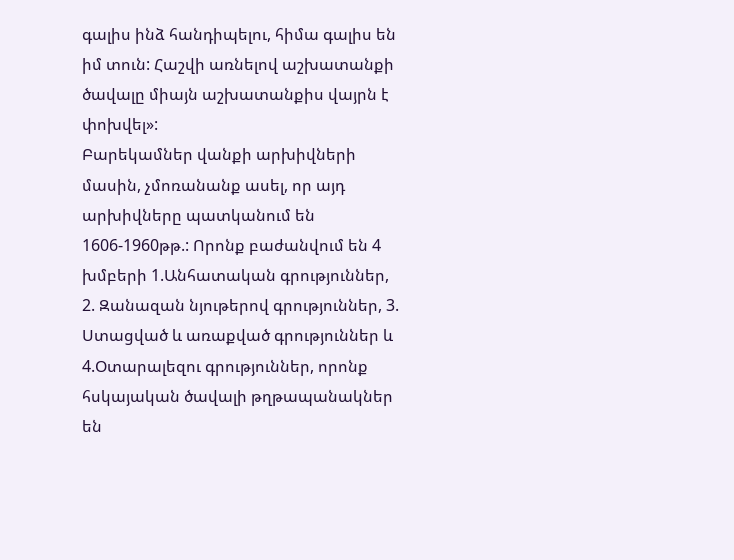գալիս ինձ հանդիպելու, հիմա գալիս են իմ տուն: Հաշվի առնելով աշխատանքի ծավալը միայն աշխատանքիս վայրն է փոխվել»:
Բարեկամներ վանքի արխիվների մասին, չմոռանանք ասել, որ այդ արխիվները պատկանում են 1606-1960թթ.: Որոնք բաժանվում են 4 խմբերի 1.Անհատական գրություններ, 2. Զանազան նյութերով գրություններ, 3. Ստացված և առաքված գրություններ և 4.Օտարալեզու գրություններ, որոնք հսկայական ծավալի թղթապանակներ են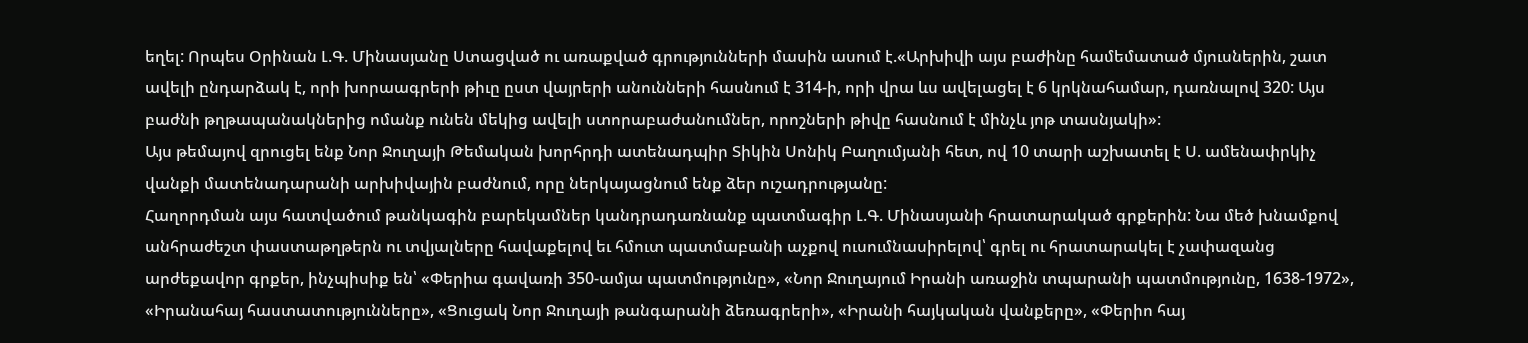եղել: Որպես Օրինան Լ.Գ. Մինասյանը Ստացված ու առաքված գրությունների մասին ասում է.«Արխիվի այս բաժինը համեմատած մյուսներին, շատ ավելի ընդարձակ է, որի խորաագրերի թիւը ըստ վայրերի անունների հասնում է 314-ի, որի վրա ևս ավելացել է 6 կրկնահամար, դառնալով 320: Այս բաժնի թղթապանակներից ոմանք ունեն մեկից ավելի ստորաբաժանումներ, որոշների թիվը հասնում է մինչև յոթ տասնյակի»:
Այս թեմայով զրուցել ենք Նոր Ջուղայի Թեմական խորհրդի ատենադպիր Տիկին Սոնիկ Բաղումյանի հետ, ով 10 տարի աշխատել է Ս. ամենափրկիչ վանքի մատենադարանի արխիվային բաժնում, որը ներկայացնում ենք ձեր ուշադրությանը:
Հաղորդման այս հատվածում թանկագին բարեկամներ կանդրադառնանք պատմագիր Լ.Գ. Մինասյանի հրատարակած գրքերին: Նա մեծ խնամքով անհրաժեշտ փաստաթղթերն ու տվյալները հավաքելով եւ հմուտ պատմաբանի աչքով ուսումնասիրելով՝ գրել ու հրատարակել է չափազանց արժեքավոր գրքեր, ինչպիսիք են՝ «Փերիա գավառի 350-ամյա պատմությունը», «Նոր Ջուղայում Իրանի առաջին տպարանի պատմությունը, 1638-1972», «Իրանահայ հաստատությունները», «Ցուցակ Նոր Ջուղայի թանգարանի ձեռագրերի», «Իրանի հայկական վանքերը», «Փերիո հայ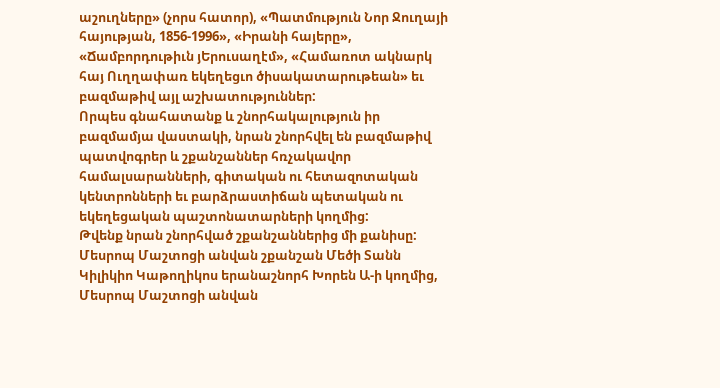աշուղները» (չորս հատոր), «Պատմություն Նոր Ջուղայի հայության, 1856-1996», «Իրանի հայերը», «Ճամբորդութիւն յԵրուսաղէմ», «Համառոտ ակնարկ հայ Ուղղափառ եկեղեցւո ծիսակատարութեան» եւ բազմաթիվ այլ աշխատություններ:
Որպես գնահատանք և շնորհակալություն իր բազմամյա վաստակի, նրան շնորհվել են բազմաթիվ պատվոգրեր և շքանշաններ հռչակավոր համալսարանների, գիտական ու հետազոտական կենտրոնների եւ բարձրաստիճան պետական ու եկեղեցական պաշտոնատարների կողմից:
Թվենք նրան շնորհված շքանշաններից մի քանիսը:
Մեսրոպ Մաշտոցի անվան շքանշան Մեծի Տանն Կիլիկիո Կաթողիկոս երանաշնորհ Խորեն Ա-ի կողմից, Մեսրոպ Մաշտոցի անվան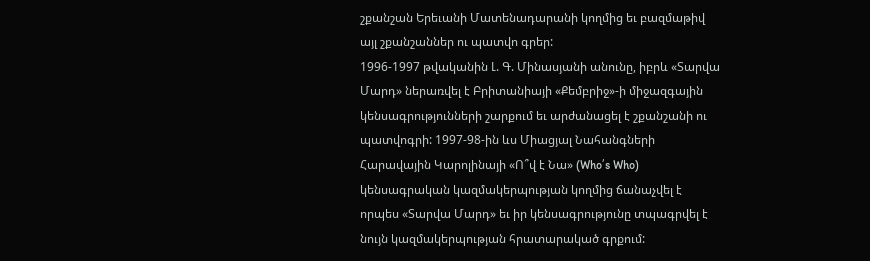շքանշան Երեւանի Մատենադարանի կողմից եւ բազմաթիվ այլ շքանշաններ ու պատվո գրեր:
1996-1997 թվականին Լ. Գ. Մինասյանի անունը, իբրև «Տարվա Մարդ» ներառվել է Բրիտանիայի «Քեմբրիջ»-ի միջազգային կենսագրությունների շարքում եւ արժանացել է շքանշանի ու պատվոգրի: 1997-98-ին ևս Միացյալ Նահանգների Հարավային Կարոլինայի «Ո՞վ է Նա» (Who՛s Who) կենսագրական կազմակերպության կողմից ճանաչվել է որպես «Տարվա Մարդ» եւ իր կենսագրությունը տպագրվել է նույն կազմակերպության հրատարակած գրքում: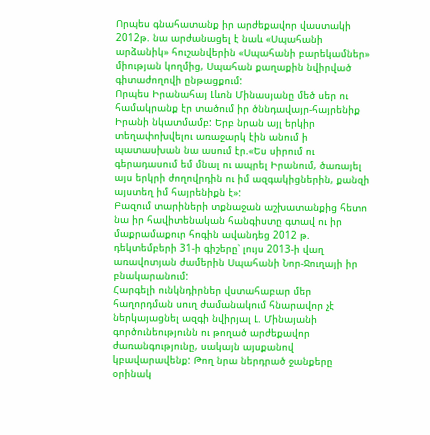Որպես գնահատանք իր արժեքավոր վաստակի 2012թ. նա արժանացել է նաև «Սպահանի արձանիկ» հուշանվերին «Սպահանի բարեկամներ» միության կողմից, Սպահան քաղաքին նվիրված գիտաժողովի ընթացքում:
Որպես Իրանահայ Լևոն Մինասյանը մեծ սեր ու համակրանք էր տածում իր ծննդավայր-հայրենիք Իրանի նկատմամբ: Երբ նրան այլ երկիր տեղափոխվելու առաջարկ էին անում ի պատասխան նա ասում էր.«Ես սիրում ու գերադասում եմ մնալ ու ապրել Իրանում, ծառայել այս երկրի ժողովրդին ու իմ ազգակիցներին, քանզի այստեղ իմ հայրենիքն է»:
Բազում տարիների տքնաջան աշխատանքից հետո նա իր հավիտենական հանգիստը գտավ ու իր մաքրամաքուր հոգին ավանդեց 2012 թ. դեկտեմբերի 31-ի գիշերը՝ լույս 2013-ի վաղ առավոտյան ժամերին Սպահանի Նոր-Ջուղայի իր բնակարանում:
Հարգելի ունկնդիրներ վստահաբար մեր հաղորդման սուղ ժամանակում հնարավոր չէ ներկայացնել ազգի նվիրյալ Լ. Մինայանի գործունեությունն ու թողած արժեքավոր ժառանգությունը, սակայն այսքանով կբավարավենք: Թող նրա ներդրած ջանքերը օրինակ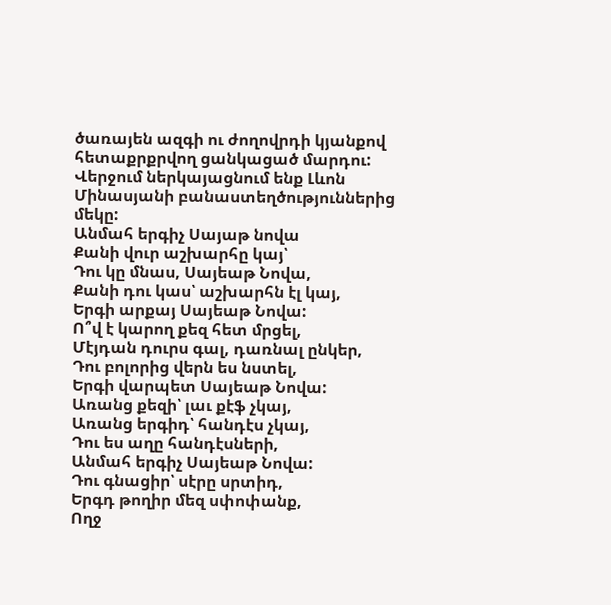ծառայեն ազգի ու ժողովրդի կյանքով հետաքրքրվող ցանկացած մարդու:
Վերջում ներկայացնում ենք Լևոն Մինասյանի բանաստեղծություններից մեկը:
Անմահ երգիչ Սայաթ նովա
Քանի վուր աշխարհը կայ՝
Դու կը մնաս, Սայեաթ Նովա,
Քանի դու կաս՝ աշխարհն էլ կայ,
Երգի արքայ Սայեաթ Նովա:
Ո՞վ է կարող քեզ հետ մրցել,
Մէյդան դուրս գալ, դառնալ ընկեր,
Դու բոլորից վերն ես նստել,
Երգի վարպետ Սայեաթ Նովա:
Առանց քեզի՝ լաւ քէֆ չկայ,
Առանց երգիդ՝ հանդէս չկայ,
Դու ես աղը հանդէսների,
Անմահ երգիչ Սայեաթ Նովա:
Դու գնացիր՝ սէրը սրտիդ,
Երգդ թողիր մեզ սփոփանք,
Ողջ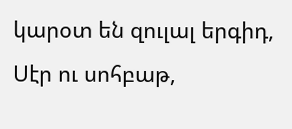կարօտ են զուլալ երգիդ,
Սէր ու սոհբաթ,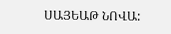ՍԱՅԵԱԹ ՆՈՎԱ: